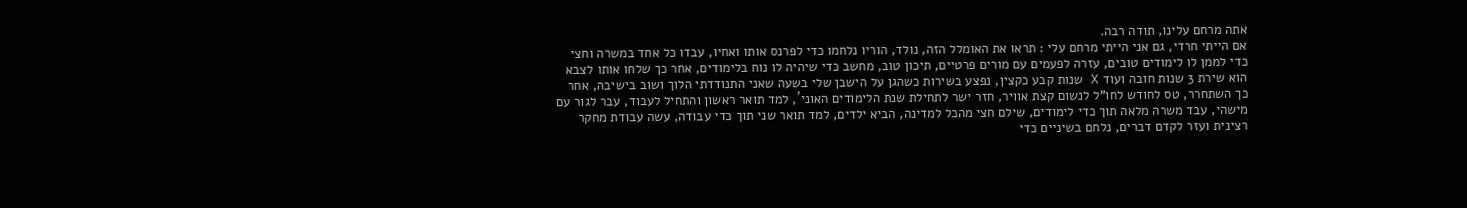אתה מרחם עלינו, תודה רבה.
אם הייתי חרדי, גם אני הייתי מרחם עלי : תראו את האומלל הזה, נולד, הוריו נלחמו כדי לפרנס אותו ואחיו, עבדו כל אחד במשרה וחצי כדי לממן לו לימודים טובים, עזרה לפעמים עם מורים פרטיים, תיכון טוב, מחשב כדי שיהיה לו נוח בלימודים, אחר כך שלחו אותו לצבא הוא שירת 3 שנות חובה ועוד X שנות קבע כקצין, נפצע בשירות כשהגן על הישבן שלי בשעה שאני התנודדתי הלוך ושוב בישיבה, אחר כך השתחרר, טס לחודש לחו"ל לנשום קצת אוויר, חזר ישר לתחילת שנת הלימודים האוני´, למד תואר ראשון והתחיל לעבוד, עבר לגור עם מישהי, עבד משרה מלאה תוך כדי לימודים, שילם חצי מהכל למדינה, הביא ילדים, למד תואר שני תוך כדי עבודה, עשה עבודת מחקר רצינית ועזר לקדם דברים, נלחם בשיניים כדי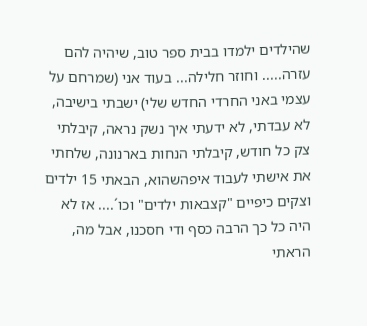שהילדים ילמדו בבית ספר טוב, שיהיה להם עזרה..... וחוזר חלילה... בעוד אני (שמרחם על עצמי באני החרדי החדש שלי) ישבתי בישיבה, לא עבדתי, לא ידעתי איך נשק נראה, קיבלתי צק כל חודש, קיבלתי הנחות בארנונה, שלחתי את אישתי לעבוד איפהשהוא, הבאתי 15 ילדים וצקים כיפיים "קצבאות ילדים" וכו´.... אז לא היה כל כך הרבה כסף ודי חסכנו, אבל מה, הראתי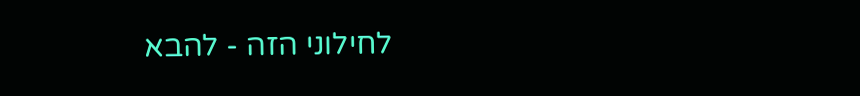לחילוני הזה - להבא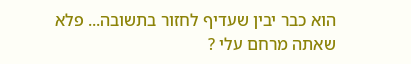הוא כבר יבין שעדיף לחזור בתשובה... פלא שאתה מרחם עלי ?